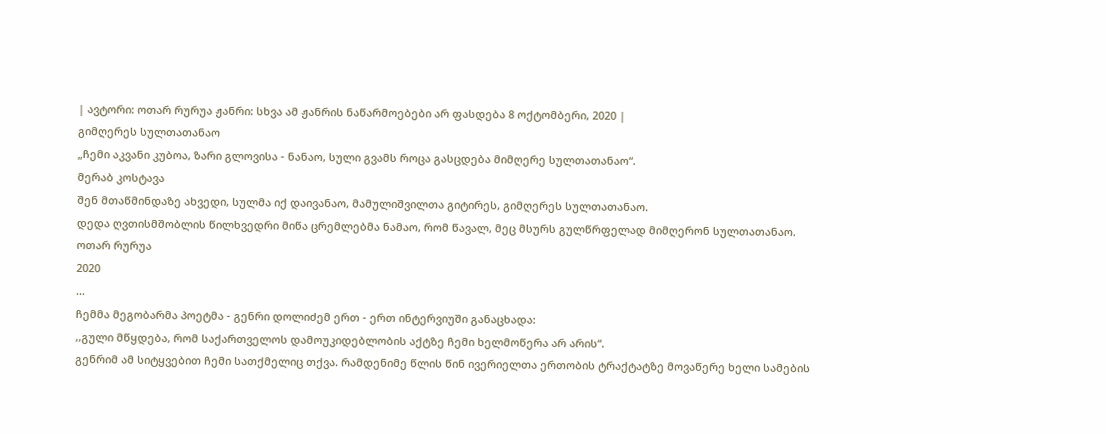| ავტორი: ოთარ რურუა ჟანრი: სხვა ამ ჟანრის ნაწარმოებები არ ფასდება 8 ოქტომბერი, 2020 |
გიმღერეს სულთათანაო
„ჩემი აკვანი კუბოა, ზარი გლოვისა - ნანაო, სული გვამს როცა გასცდება მიმღერე სულთათანაო“.
მერაბ კოსტავა
შენ მთაწმინდაზე ახვედი, სულმა იქ დაივანაო, მამულიშვილთა გიტირეს, გიმღერეს სულთათანაო.
დედა ღვთისმშობლის წილხვედრი მიწა ცრემლებმა ნამაო, რომ წავალ, მეც მსურს გულწრფელად მიმღერონ სულთათანაო.
ოთარ რურუა
2020
...
ჩემმა მეგობარმა პოეტმა - გენრი დოლიძემ ერთ - ერთ ინტერვიუში განაცხადა:
,,გული მწყდება, რომ საქართველოს დამოუკიდებლობის აქტზე ჩემი ხელმოწერა არ არის“.
გენრიმ ამ სიტყვებით ჩემი სათქმელიც თქვა. რამდენიმე წლის წინ ივერიელთა ერთობის ტრაქტატზე მოვაწერე ხელი სამების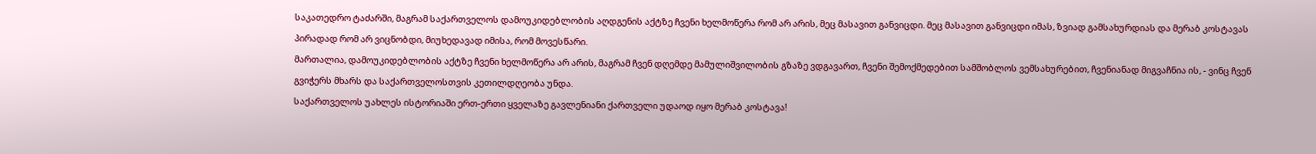საკათედრო ტაძარში, მაგრამ საქართველოს დამოუკიდებლობის აღდგენის აქტზე ჩვენი ხელმოწერა რომ არ არის, მეც მასავით განვიცდი. მეც მასავით განვიცდი იმას, ზვიად გამსახურდიას და მერაბ კოსტავას პირადად რომ არ ვიცნობდი, მიუხედავად იმისა, რომ მოვესწარი.
მართალია, დამოუკიდებლობის აქტზე ჩვენი ხელმოწერა არ არის, მაგრამ ჩვენ დღემდე მამულიშვილობის გზაზე ვდგავართ, ჩვენი შემოქმედებით სამშობლოს ვემსახურებით, ჩვენიანად მიგვაჩნია ის, - ვინც ჩვენ გვიჭერს მხარს და საქართველოსთვის კეთილდღეობა უნდა.
საქართველოს უახლეს ისტორიაში ერთ-ერთი ყველაზე გავლენიანი ქართველი უდაოდ იყო მერაბ კოსტავა!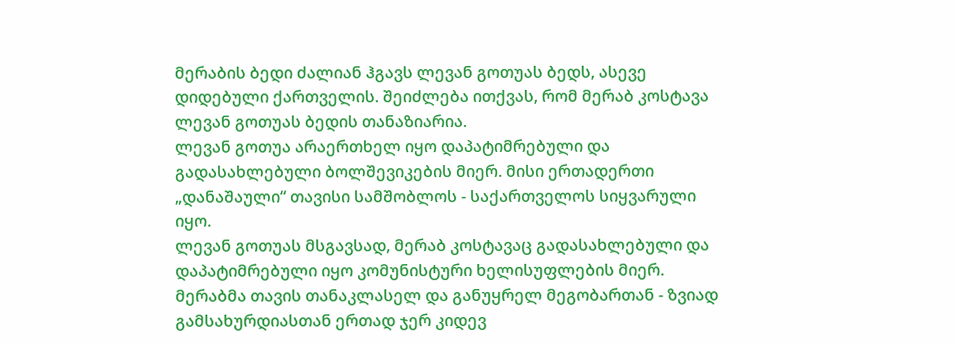მერაბის ბედი ძალიან ჰგავს ლევან გოთუას ბედს, ასევე დიდებული ქართველის. შეიძლება ითქვას, რომ მერაბ კოსტავა ლევან გოთუას ბედის თანაზიარია.
ლევან გოთუა არაერთხელ იყო დაპატიმრებული და გადასახლებული ბოლშევიკების მიერ. მისი ერთადერთი „დანაშაული“ თავისი სამშობლოს - საქართველოს სიყვარული იყო.
ლევან გოთუას მსგავსად, მერაბ კოსტავაც გადასახლებული და დაპატიმრებული იყო კომუნისტური ხელისუფლების მიერ.
მერაბმა თავის თანაკლასელ და განუყრელ მეგობართან - ზვიად გამსახურდიასთან ერთად ჯერ კიდევ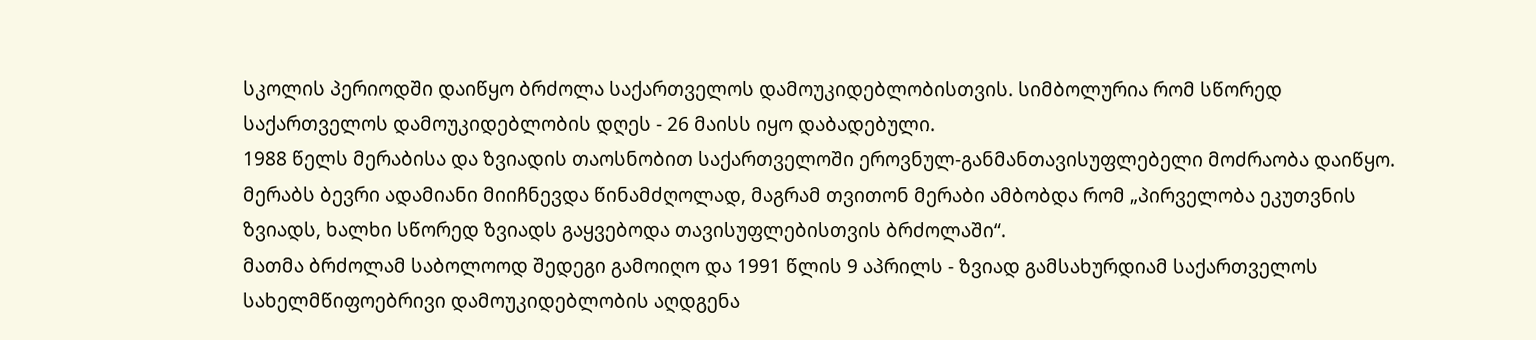სკოლის პერიოდში დაიწყო ბრძოლა საქართველოს დამოუკიდებლობისთვის. სიმბოლურია რომ სწორედ საქართველოს დამოუკიდებლობის დღეს - 26 მაისს იყო დაბადებული.
1988 წელს მერაბისა და ზვიადის თაოსნობით საქართველოში ეროვნულ-განმანთავისუფლებელი მოძრაობა დაიწყო. მერაბს ბევრი ადამიანი მიიჩნევდა წინამძღოლად, მაგრამ თვითონ მერაბი ამბობდა რომ „პირველობა ეკუთვნის ზვიადს, ხალხი სწორედ ზვიადს გაყვებოდა თავისუფლებისთვის ბრძოლაში“.
მათმა ბრძოლამ საბოლოოდ შედეგი გამოიღო და 1991 წლის 9 აპრილს - ზვიად გამსახურდიამ საქართველოს სახელმწიფოებრივი დამოუკიდებლობის აღდგენა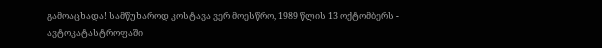გამოაცხადა! სამწუხაროდ კოსტავა ვერ მოესწრო, 1989 წლის 13 ოქტომბერს - ავტოკატასტროფაში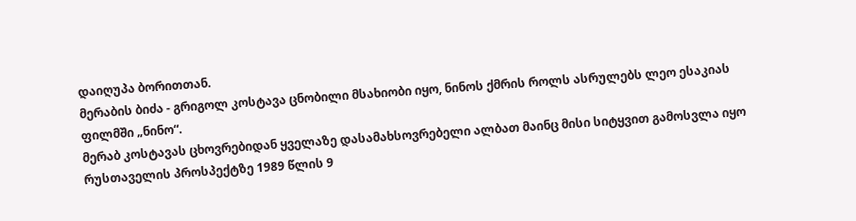დაიღუპა ბორითთან.
მერაბის ბიძა - გრიგოლ კოსტავა ცნობილი მსახიობი იყო, ნინოს ქმრის როლს ასრულებს ლეო ესაკიას ფილმში „ნინო“.
მერაბ კოსტავას ცხოვრებიდან ყველაზე დასამახსოვრებელი ალბათ მაინც მისი სიტყვით გამოსვლა იყო რუსთაველის პროსპექტზე 1989 წლის 9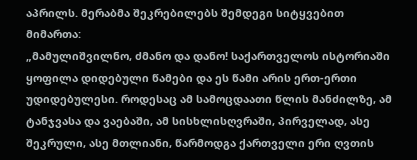აპრილს. მერაბმა შეკრებილებს შემდეგი სიტყვებით მიმართა:
„მამულიშვილნო, ძმანო და დანო! საქართველოს ისტორიაში ყოფილა დიდებული წამები და ეს წამი არის ერთ-ერთი უდიდებულესი. როდესაც ამ სამოცდაათი წლის მანძილზე, ამ ტანჯვასა და ვაებაში, ამ სისხლისღვრაში, პირველად, ასე შეკრული, ასე მთლიანი, წარმოდგა ქართველი ერი ღვთის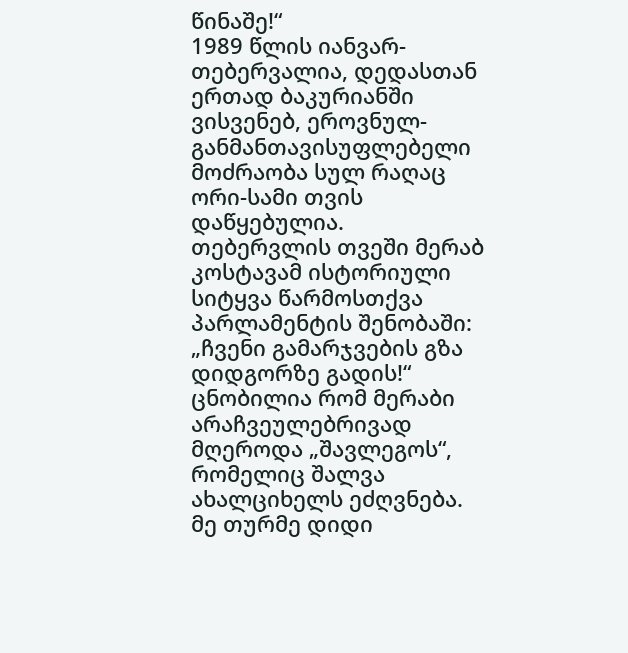წინაშე!“
1989 წლის იანვარ-თებერვალია, დედასთან ერთად ბაკურიანში ვისვენებ, ეროვნულ-განმანთავისუფლებელი მოძრაობა სულ რაღაც ორი-სამი თვის დაწყებულია.
თებერვლის თვეში მერაბ კოსტავამ ისტორიული სიტყვა წარმოსთქვა პარლამენტის შენობაში: „ჩვენი გამარჯვების გზა დიდგორზე გადის!“
ცნობილია რომ მერაბი არაჩვეულებრივად მღეროდა „შავლეგოს“, რომელიც შალვა ახალციხელს ეძღვნება. მე თურმე დიდი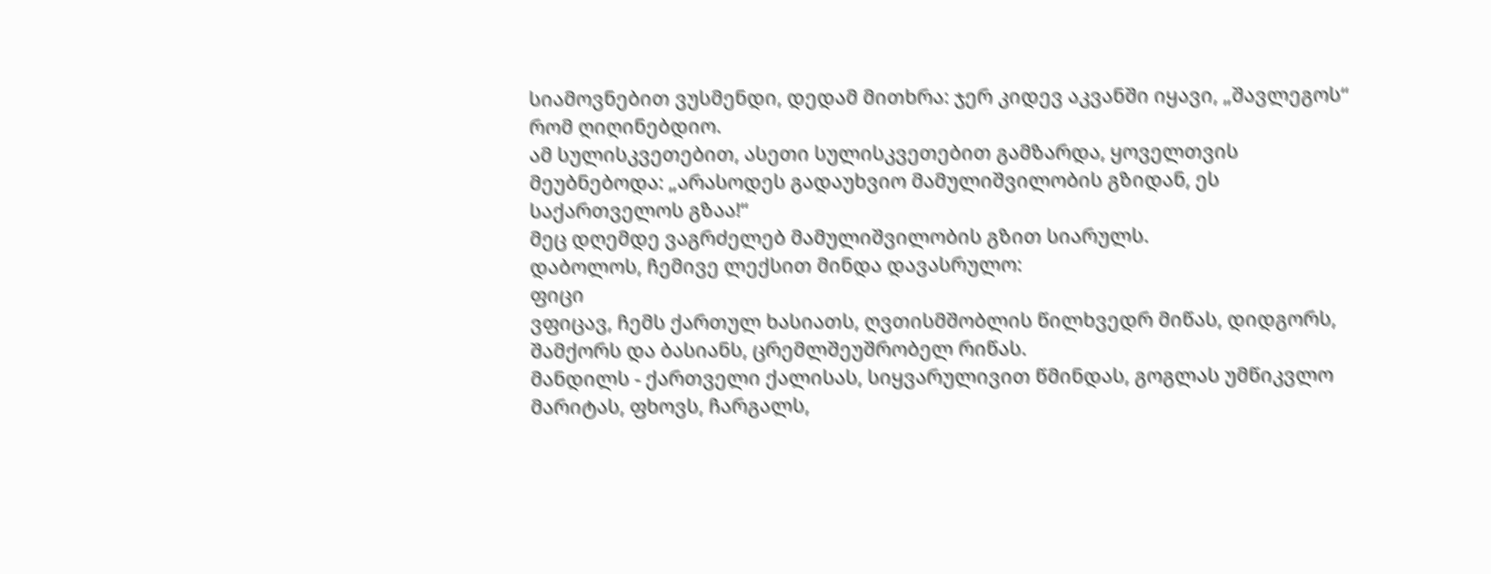სიამოვნებით ვუსმენდი, დედამ მითხრა: ჯერ კიდევ აკვანში იყავი, „შავლეგოს“ რომ ღიღინებდიო.
ამ სულისკვეთებით, ასეთი სულისკვეთებით გამზარდა, ყოველთვის მეუბნებოდა: „არასოდეს გადაუხვიო მამულიშვილობის გზიდან, ეს საქართველოს გზაა!“
მეც დღემდე ვაგრძელებ მამულიშვილობის გზით სიარულს.
დაბოლოს, ჩემივე ლექსით მინდა დავასრულო:
ფიცი
ვფიცავ, ჩემს ქართულ ხასიათს, ღვთისმშობლის წილხვედრ მიწას, დიდგორს, შამქორს და ბასიანს, ცრემლშეუშრობელ რიწას.
მანდილს - ქართველი ქალისას, სიყვარულივით წმინდას, გოგლას უმწიკვლო მარიტას, ფხოვს, ჩარგალს,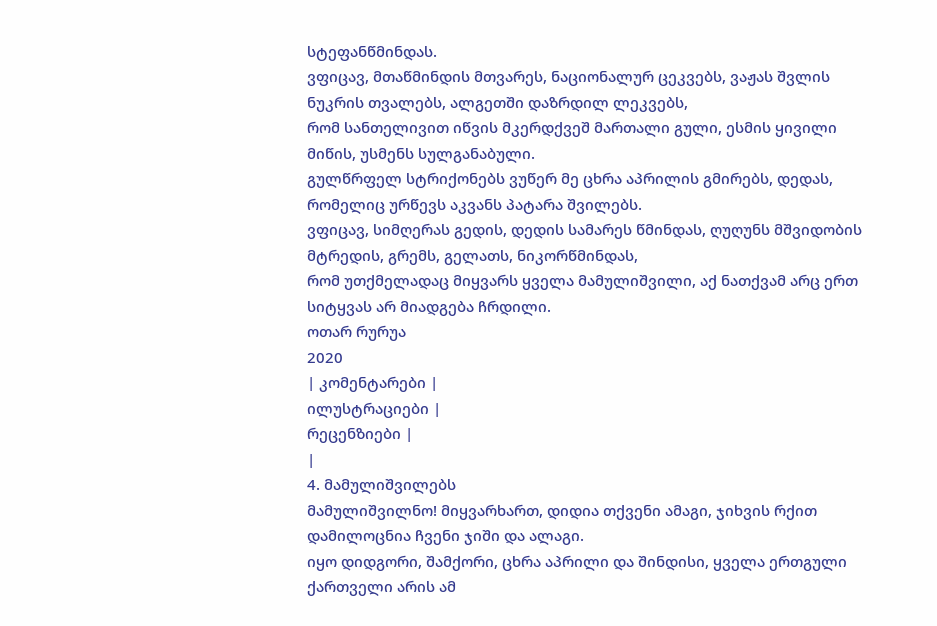სტეფანწმინდას.
ვფიცავ, მთაწმინდის მთვარეს, ნაციონალურ ცეკვებს, ვაჟას შვლის ნუკრის თვალებს, ალგეთში დაზრდილ ლეკვებს,
რომ სანთელივით იწვის მკერდქვეშ მართალი გული, ესმის ყივილი მიწის, უსმენს სულგანაბული.
გულწრფელ სტრიქონებს ვუწერ მე ცხრა აპრილის გმირებს, დედას, რომელიც ურწევს აკვანს პატარა შვილებს.
ვფიცავ, სიმღერას გედის, დედის სამარეს წმინდას, ღუღუნს მშვიდობის მტრედის, გრემს, გელათს, ნიკორწმინდას,
რომ უთქმელადაც მიყვარს ყველა მამულიშვილი, აქ ნათქვამ არც ერთ სიტყვას არ მიადგება ჩრდილი.
ოთარ რურუა
2020
| კომენტარები |
ილუსტრაციები |
რეცენზიები |
|
4. მამულიშვილებს
მამულიშვილნო! მიყვარხართ, დიდია თქვენი ამაგი, ჯიხვის რქით დამილოცნია ჩვენი ჯიში და ალაგი.
იყო დიდგორი, შამქორი, ცხრა აპრილი და შინდისი, ყველა ერთგული ქართველი არის ამ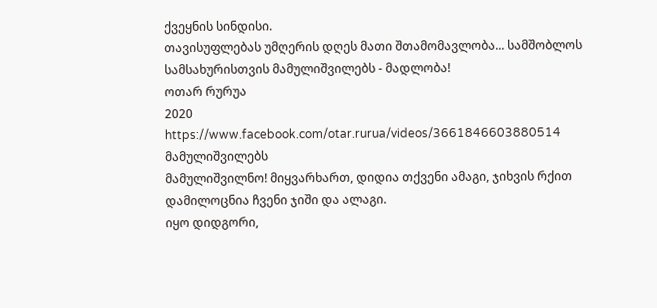ქვეყნის სინდისი.
თავისუფლებას უმღერის დღეს მათი შთამომავლობა... სამშობლოს სამსახურისთვის მამულიშვილებს - მადლობა!
ოთარ რურუა
2020
https://www.facebook.com/otar.rurua/videos/3661846603880514
მამულიშვილებს
მამულიშვილნო! მიყვარხართ, დიდია თქვენი ამაგი, ჯიხვის რქით დამილოცნია ჩვენი ჯიში და ალაგი.
იყო დიდგორი,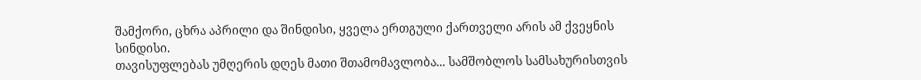შამქორი, ცხრა აპრილი და შინდისი, ყველა ერთგული ქართველი არის ამ ქვეყნის სინდისი.
თავისუფლებას უმღერის დღეს მათი შთამომავლობა... სამშობლოს სამსახურისთვის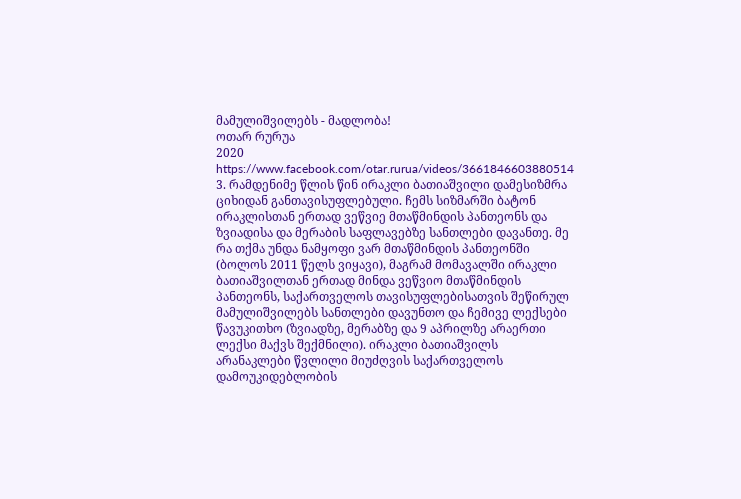მამულიშვილებს - მადლობა!
ოთარ რურუა
2020
https://www.facebook.com/otar.rurua/videos/3661846603880514
3. რამდენიმე წლის წინ ირაკლი ბათიაშვილი დამესიზმრა ციხიდან განთავისუფლებული. ჩემს სიზმარში ბატონ ირაკლისთან ერთად ვეწვიე მთაწმინდის პანთეონს და ზვიადისა და მერაბის საფლავებზე სანთლები დავანთე. მე რა თქმა უნდა ნამყოფი ვარ მთაწმინდის პანთეონში (ბოლოს 2011 წელს ვიყავი), მაგრამ მომავალში ირაკლი ბათიაშვილთან ერთად მინდა ვეწვიო მთაწმინდის პანთეონს, საქართველოს თავისუფლებისათვის შეწირულ მამულიშვილებს სანთლები დავუნთო და ჩემივე ლექსები წავუკითხო (ზვიადზე, მერაბზე და 9 აპრილზე არაერთი ლექსი მაქვს შექმნილი). ირაკლი ბათიაშვილს არანაკლები წვლილი მიუძღვის საქართველოს დამოუკიდებლობის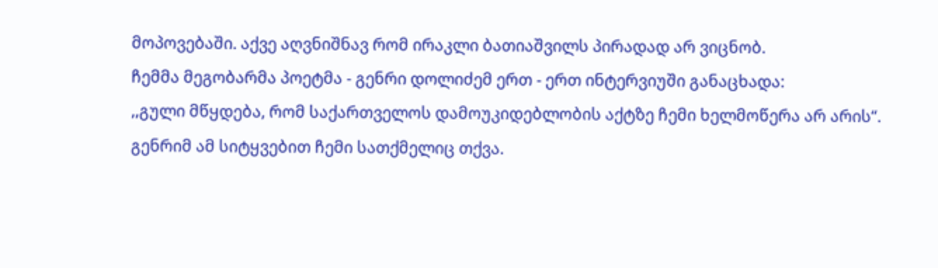მოპოვებაში. აქვე აღვნიშნავ რომ ირაკლი ბათიაშვილს პირადად არ ვიცნობ.
ჩემმა მეგობარმა პოეტმა - გენრი დოლიძემ ერთ - ერთ ინტერვიუში განაცხადა:
,,გული მწყდება, რომ საქართველოს დამოუკიდებლობის აქტზე ჩემი ხელმოწერა არ არის“.
გენრიმ ამ სიტყვებით ჩემი სათქმელიც თქვა.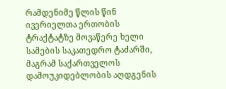რამდენიმე წლის წინ ივერიელთა ერთობის ტრაქტატზე მოვაწერე ხელი სამების საკათედრო ტაძარში, მაგრამ საქართველოს დამოუკიდებლობის აღდგენის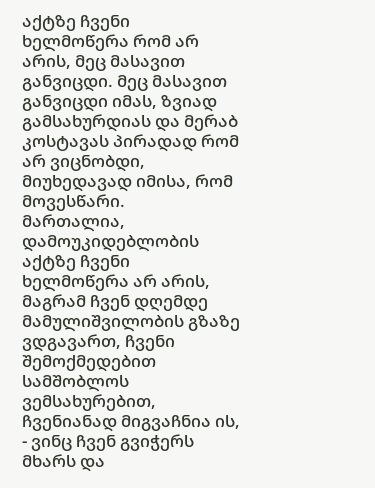აქტზე ჩვენი ხელმოწერა რომ არ არის, მეც მასავით განვიცდი. მეც მასავით განვიცდი იმას, ზვიად გამსახურდიას და მერაბ კოსტავას პირადად რომ არ ვიცნობდი, მიუხედავად იმისა, რომ მოვესწარი.
მართალია, დამოუკიდებლობის აქტზე ჩვენი ხელმოწერა არ არის, მაგრამ ჩვენ დღემდე მამულიშვილობის გზაზე ვდგავართ, ჩვენი შემოქმედებით სამშობლოს ვემსახურებით, ჩვენიანად მიგვაჩნია ის, - ვინც ჩვენ გვიჭერს მხარს და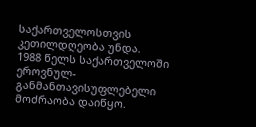საქართველოსთვის კეთილდღეობა უნდა.
1988 წელს საქართველოში ეროვნულ-განმანთავისუფლებელი მოძრაობა დაიწყო.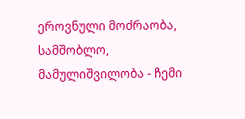ეროვნული მოძრაობა, სამშობლო, მამულიშვილობა - ჩემი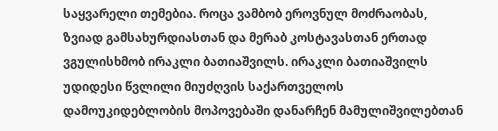საყვარელი თემებია. როცა ვამბობ ეროვნულ მოძრაობას, ზვიად გამსახურდიასთან და მერაბ კოსტავასთან ერთად ვგულისხმობ ირაკლი ბათიაშვილს. ირაკლი ბათიაშვილს უდიდესი წვლილი მიუძღვის საქართველოს დამოუკიდებლობის მოპოვებაში დანარჩენ მამულიშვილებთან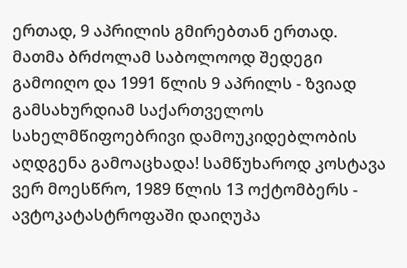ერთად, 9 აპრილის გმირებთან ერთად.
მათმა ბრძოლამ საბოლოოდ შედეგი გამოიღო და 1991 წლის 9 აპრილს - ზვიად გამსახურდიამ საქართველოს სახელმწიფოებრივი დამოუკიდებლობის აღდგენა გამოაცხადა! სამწუხაროდ კოსტავა ვერ მოესწრო, 1989 წლის 13 ოქტომბერს - ავტოკატასტროფაში დაიღუპა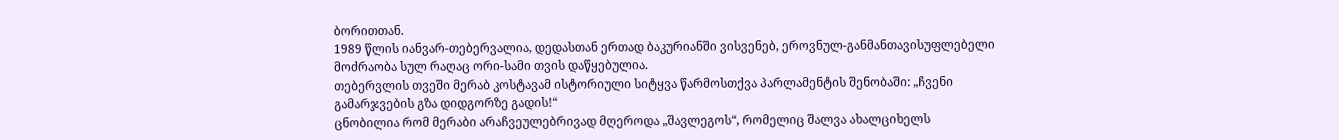ბორითთან.
1989 წლის იანვარ-თებერვალია, დედასთან ერთად ბაკურიანში ვისვენებ, ეროვნულ-განმანთავისუფლებელი მოძრაობა სულ რაღაც ორი-სამი თვის დაწყებულია.
თებერვლის თვეში მერაბ კოსტავამ ისტორიული სიტყვა წარმოსთქვა პარლამენტის შენობაში: „ჩვენი გამარჯვების გზა დიდგორზე გადის!“
ცნობილია რომ მერაბი არაჩვეულებრივად მღეროდა „შავლეგოს“, რომელიც შალვა ახალციხელს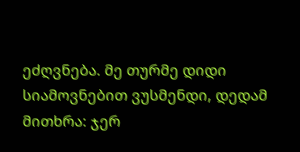ეძღვნება. მე თურმე დიდი სიამოვნებით ვუსმენდი, დედამ მითხრა: ჯერ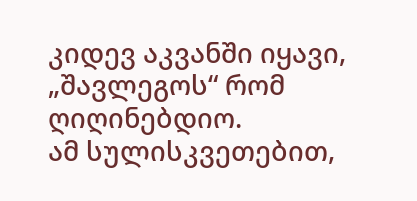კიდევ აკვანში იყავი, „შავლეგოს“ რომ ღიღინებდიო.
ამ სულისკვეთებით,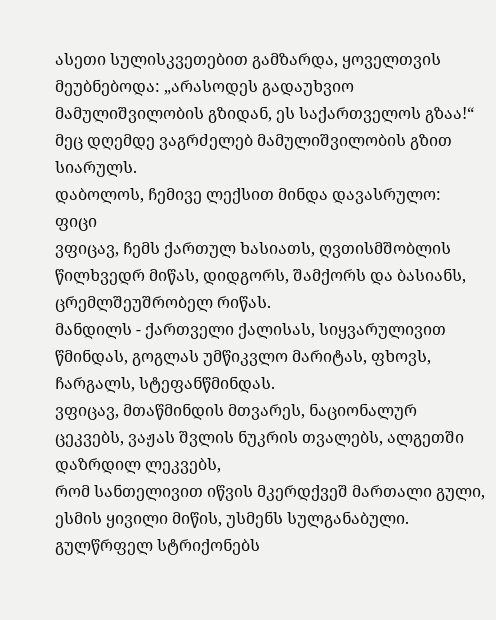ასეთი სულისკვეთებით გამზარდა, ყოველთვის მეუბნებოდა: „არასოდეს გადაუხვიო მამულიშვილობის გზიდან, ეს საქართველოს გზაა!“
მეც დღემდე ვაგრძელებ მამულიშვილობის გზით სიარულს.
დაბოლოს, ჩემივე ლექსით მინდა დავასრულო:
ფიცი
ვფიცავ, ჩემს ქართულ ხასიათს, ღვთისმშობლის წილხვედრ მიწას, დიდგორს, შამქორს და ბასიანს, ცრემლშეუშრობელ რიწას.
მანდილს - ქართველი ქალისას, სიყვარულივით წმინდას, გოგლას უმწიკვლო მარიტას, ფხოვს, ჩარგალს, სტეფანწმინდას.
ვფიცავ, მთაწმინდის მთვარეს, ნაციონალურ ცეკვებს, ვაჟას შვლის ნუკრის თვალებს, ალგეთში დაზრდილ ლეკვებს,
რომ სანთელივით იწვის მკერდქვეშ მართალი გული, ესმის ყივილი მიწის, უსმენს სულგანაბული.
გულწრფელ სტრიქონებს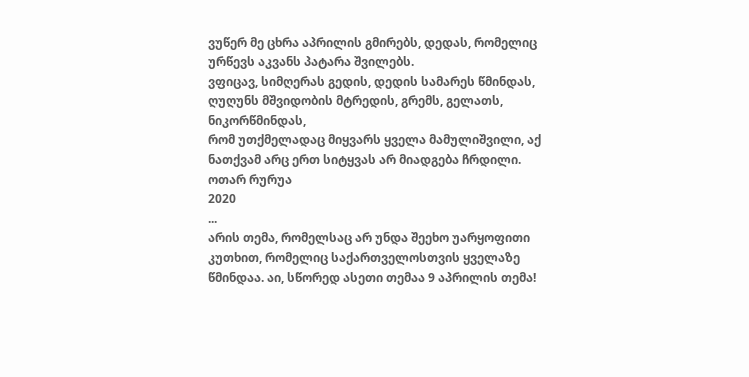ვუწერ მე ცხრა აპრილის გმირებს, დედას, რომელიც ურწევს აკვანს პატარა შვილებს.
ვფიცავ, სიმღერას გედის, დედის სამარეს წმინდას, ღუღუნს მშვიდობის მტრედის, გრემს, გელათს, ნიკორწმინდას,
რომ უთქმელადაც მიყვარს ყველა მამულიშვილი, აქ ნათქვამ არც ერთ სიტყვას არ მიადგება ჩრდილი.
ოთარ რურუა
2020
...
არის თემა, რომელსაც არ უნდა შეეხო უარყოფითი კუთხით, რომელიც საქართველოსთვის ყველაზე წმინდაა. აი, სწორედ ასეთი თემაა 9 აპრილის თემა!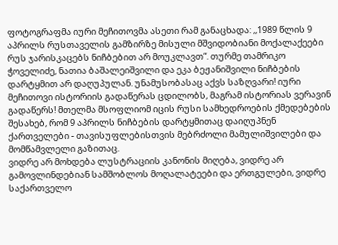ფოტოგრაფმა იური მეჩითოვმა ასეთი რამ განაცხადა: ,,1989 წლის 9 აპრილს რუსთაველის გამზირზე მისული მშვიდობიანი მოქალაქეები რუს ჯარისკაცებს ნიჩბებით არ მოუკლავთ“. თურმე თამრიკო ჭოველიძე, ნათია ბაშალეიშვილი და ეკა ბეჟანიშვილი ნიჩბების დარტყმით არ დაღუპულან. უნამუსობასაც აქვს საზღვარი! იური მეჩითოვი ისტორიის გადაწერას ცდილობს, მაგრამ ისტორიას ვერავინ გადაწერს! მთელმა მსოფლიომ იცის რუსი სამხედროების ქმედებების შესახებ, რომ 9 აპრილს ნიჩბების დარტყმითაც დაიღუპნენ ქართველები - თავისუფლებისთვის მებრძოლი მამულიშვილები და მომწამვლელი გაზითაც.
ვიდრე არ მოხდება ლუსტრაციის კანონის მიღება, ვიდრე არ გამოვლინდებიან სამშობლოს მოღალატეები და ერთგულები, ვიდრე საქართველო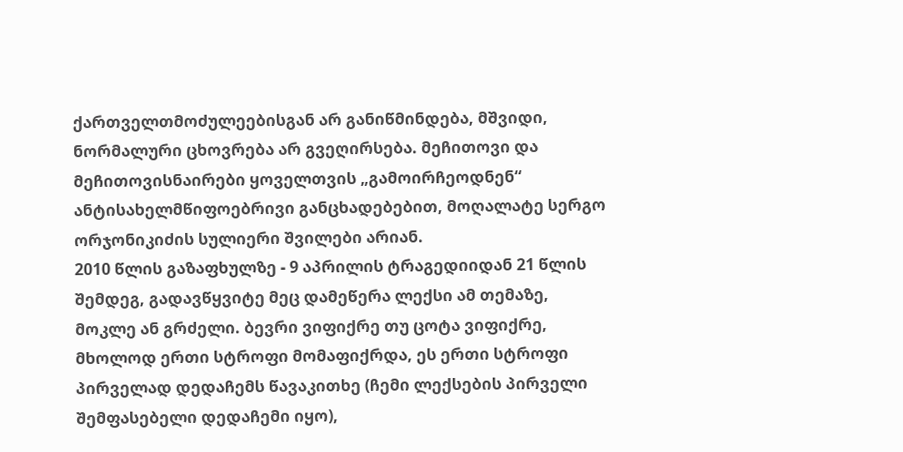ქართველთმოძულეებისგან არ განიწმინდება, მშვიდი, ნორმალური ცხოვრება არ გვეღირსება. მეჩითოვი და მეჩითოვისნაირები ყოველთვის „გამოირჩეოდნენ“ ანტისახელმწიფოებრივი განცხადებებით, მოღალატე სერგო ორჯონიკიძის სულიერი შვილები არიან.
2010 წლის გაზაფხულზე - 9 აპრილის ტრაგედიიდან 21 წლის შემდეგ, გადავწყვიტე მეც დამეწერა ლექსი ამ თემაზე, მოკლე ან გრძელი. ბევრი ვიფიქრე თუ ცოტა ვიფიქრე, მხოლოდ ერთი სტროფი მომაფიქრდა, ეს ერთი სტროფი პირველად დედაჩემს წავაკითხე (ჩემი ლექსების პირველი შემფასებელი დედაჩემი იყო),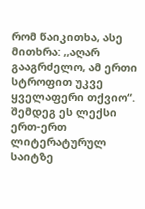რომ წაიკითხა, ასე მითხრა: ,,აღარ გააგრძელო, ამ ერთი სტროფით უკვე ყველაფერი თქვიო“. შემდეგ ეს ლექსი ერთ-ერთ ლიტერატურულ საიტზე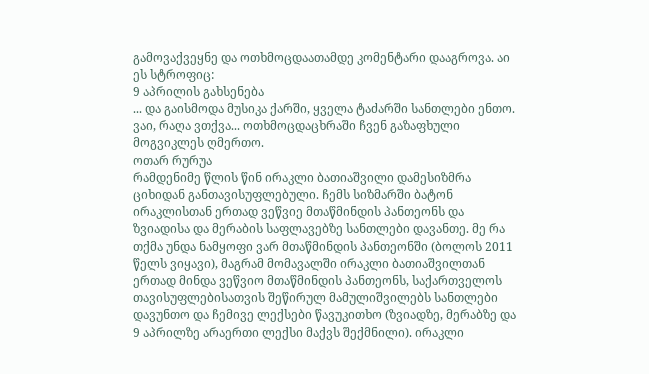გამოვაქვეყნე და ოთხმოცდაათამდე კომენტარი დააგროვა. აი ეს სტროფიც:
9 აპრილის გახსენება
... და გაისმოდა მუსიკა ქარში, ყველა ტაძარში სანთლები ენთო. ვაი, რაღა ვთქვა... ოთხმოცდაცხრაში ჩვენ გაზაფხული მოგვიკლეს ღმერთო.
ოთარ რურუა
რამდენიმე წლის წინ ირაკლი ბათიაშვილი დამესიზმრა ციხიდან განთავისუფლებული. ჩემს სიზმარში ბატონ ირაკლისთან ერთად ვეწვიე მთაწმინდის პანთეონს და ზვიადისა და მერაბის საფლავებზე სანთლები დავანთე. მე რა თქმა უნდა ნამყოფი ვარ მთაწმინდის პანთეონში (ბოლოს 2011 წელს ვიყავი), მაგრამ მომავალში ირაკლი ბათიაშვილთან ერთად მინდა ვეწვიო მთაწმინდის პანთეონს, საქართველოს თავისუფლებისათვის შეწირულ მამულიშვილებს სანთლები დავუნთო და ჩემივე ლექსები წავუკითხო (ზვიადზე, მერაბზე და 9 აპრილზე არაერთი ლექსი მაქვს შექმნილი). ირაკლი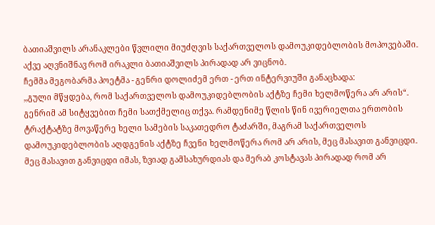ბათიაშვილს არანაკლები წვლილი მიუძღვის საქართველოს დამოუკიდებლობის მოპოვებაში. აქვე აღვნიშნავ რომ ირაკლი ბათიაშვილს პირადად არ ვიცნობ.
ჩემმა მეგობარმა პოეტმა - გენრი დოლიძემ ერთ - ერთ ინტერვიუში განაცხადა:
,,გული მწყდება, რომ საქართველოს დამოუკიდებლობის აქტზე ჩემი ხელმოწერა არ არის“.
გენრიმ ამ სიტყვებით ჩემი სათქმელიც თქვა. რამდენიმე წლის წინ ივერიელთა ერთობის ტრაქტატზე მოვაწერე ხელი სამების საკათედრო ტაძარში, მაგრამ საქართველოს დამოუკიდებლობის აღდგენის აქტზე ჩვენი ხელმოწერა რომ არ არის, მეც მასავით განვიცდი. მეც მასავით განვიცდი იმას, ზვიად გამსახურდიას და მერაბ კოსტავას პირადად რომ არ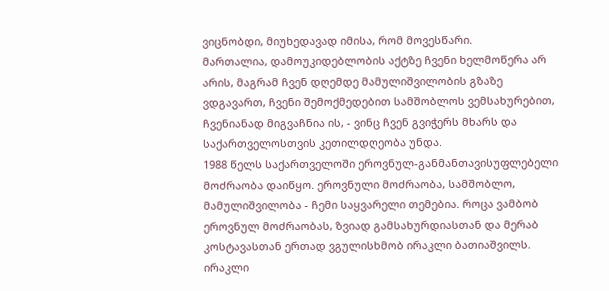ვიცნობდი, მიუხედავად იმისა, რომ მოვესწარი.
მართალია, დამოუკიდებლობის აქტზე ჩვენი ხელმოწერა არ არის, მაგრამ ჩვენ დღემდე მამულიშვილობის გზაზე ვდგავართ, ჩვენი შემოქმედებით სამშობლოს ვემსახურებით, ჩვენიანად მიგვაჩნია ის, - ვინც ჩვენ გვიჭერს მხარს და საქართველოსთვის კეთილდღეობა უნდა.
1988 წელს საქართველოში ეროვნულ-განმანთავისუფლებელი მოძრაობა დაიწყო. ეროვნული მოძრაობა, სამშობლო, მამულიშვილობა - ჩემი საყვარელი თემებია. როცა ვამბობ ეროვნულ მოძრაობას, ზვიად გამსახურდიასთან და მერაბ კოსტავასთან ერთად ვგულისხმობ ირაკლი ბათიაშვილს. ირაკლი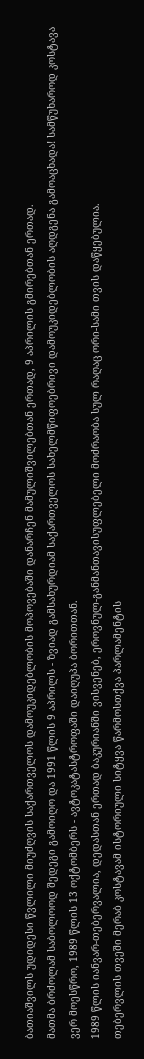ბათიაშვილს უდიდესი წვლილი მიუძღვის საქართველოს დამოუკიდებლობის მოპოვებაში დანარჩენ მამულიშვილებთან ერთად, 9 აპრილის გმირებთან ერთად.
მათმა ბრძოლამ საბოლოოდ შედეგი გამოიღო და 1991 წლის 9 აპრილს - ზვიად გამსახურდიამ საქართველოს სახელმწიფოებრივი დამოუკიდებლობის აღდგენა გამოაცხადა! სამწუხაროდ კოსტავა ვერ მოესწრო, 1989 წლის 13 ოქტომბერს - ავტოკატასტროფაში დაიღუპა ბორითთან.
1989 წლის იანვარ-თებერვალია, დედასთან ერთად ბაკურიანში ვისვენებ, ეროვნულ-განმანთავისუფლებელი მოძრაობა სულ რაღაც ორი-სამი თვის დაწყებულია.
თებერვლის თვეში მერაბ კოსტავამ ისტორიული სიტყვა წარმოსთქვა პარლამენტის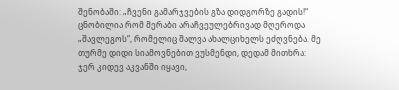შენობაში: „ჩვენი გამარჯვების გზა დიდგორზე გადის!“
ცნობილია რომ მერაბი არაჩვეულებრივად მღეროდა „შავლეგოს“, რომელიც შალვა ახალციხელს ეძღვნება. მე თურმე დიდი სიამოვნებით ვუსმენდი, დედამ მითხრა: ჯერ კიდევ აკვანში იყავი,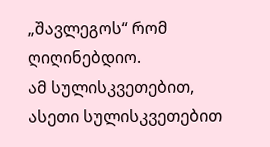„შავლეგოს“ რომ ღიღინებდიო.
ამ სულისკვეთებით, ასეთი სულისკვეთებით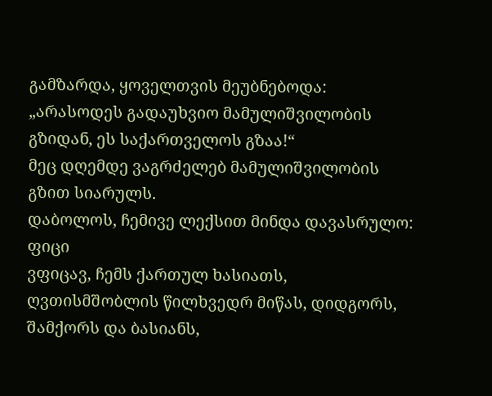გამზარდა, ყოველთვის მეუბნებოდა: „არასოდეს გადაუხვიო მამულიშვილობის გზიდან, ეს საქართველოს გზაა!“
მეც დღემდე ვაგრძელებ მამულიშვილობის გზით სიარულს.
დაბოლოს, ჩემივე ლექსით მინდა დავასრულო:
ფიცი
ვფიცავ, ჩემს ქართულ ხასიათს, ღვთისმშობლის წილხვედრ მიწას, დიდგორს, შამქორს და ბასიანს,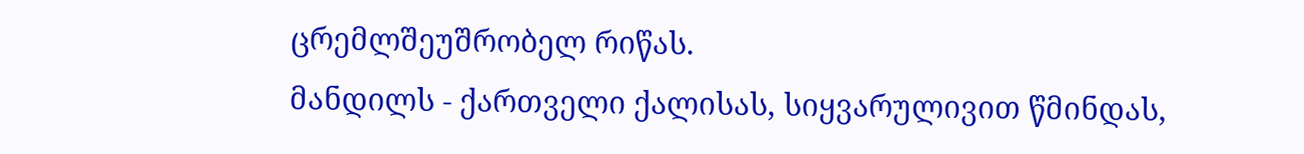ცრემლშეუშრობელ რიწას.
მანდილს - ქართველი ქალისას, სიყვარულივით წმინდას,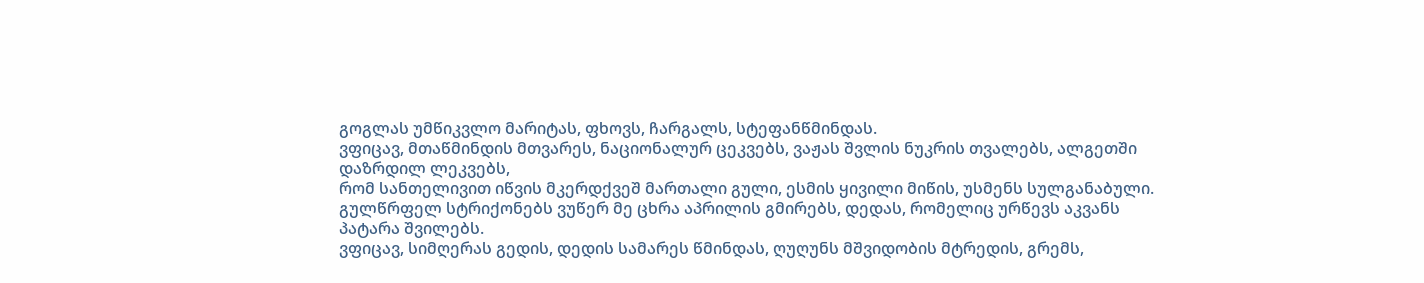გოგლას უმწიკვლო მარიტას, ფხოვს, ჩარგალს, სტეფანწმინდას.
ვფიცავ, მთაწმინდის მთვარეს, ნაციონალურ ცეკვებს, ვაჟას შვლის ნუკრის თვალებს, ალგეთში დაზრდილ ლეკვებს,
რომ სანთელივით იწვის მკერდქვეშ მართალი გული, ესმის ყივილი მიწის, უსმენს სულგანაბული.
გულწრფელ სტრიქონებს ვუწერ მე ცხრა აპრილის გმირებს, დედას, რომელიც ურწევს აკვანს პატარა შვილებს.
ვფიცავ, სიმღერას გედის, დედის სამარეს წმინდას, ღუღუნს მშვიდობის მტრედის, გრემს,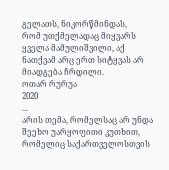გელათს, ნიკორწმინდას,
რომ უთქმელადაც მიყვარს ყველა მამულიშვილი, აქ ნათქვამ არც ერთ სიტყვას არ მიადგება ჩრდილი.
ოთარ რურუა
2020
...
არის თემა, რომელსაც არ უნდა შეეხო უარყოფითი კუთხით, რომელიც საქართველოსთვის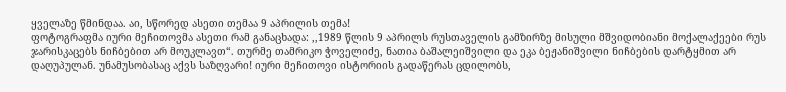ყველაზე წმინდაა. აი, სწორედ ასეთი თემაა 9 აპრილის თემა!
ფოტოგრაფმა იური მეჩითოვმა ასეთი რამ განაცხადა: ,,1989 წლის 9 აპრილს რუსთაველის გამზირზე მისული მშვიდობიანი მოქალაქეები რუს ჯარისკაცებს ნიჩბებით არ მოუკლავთ“. თურმე თამრიკო ჭოველიძე, ნათია ბაშალეიშვილი და ეკა ბეჟანიშვილი ნიჩბების დარტყმით არ დაღუპულან. უნამუსობასაც აქვს საზღვარი! იური მეჩითოვი ისტორიის გადაწერას ცდილობს,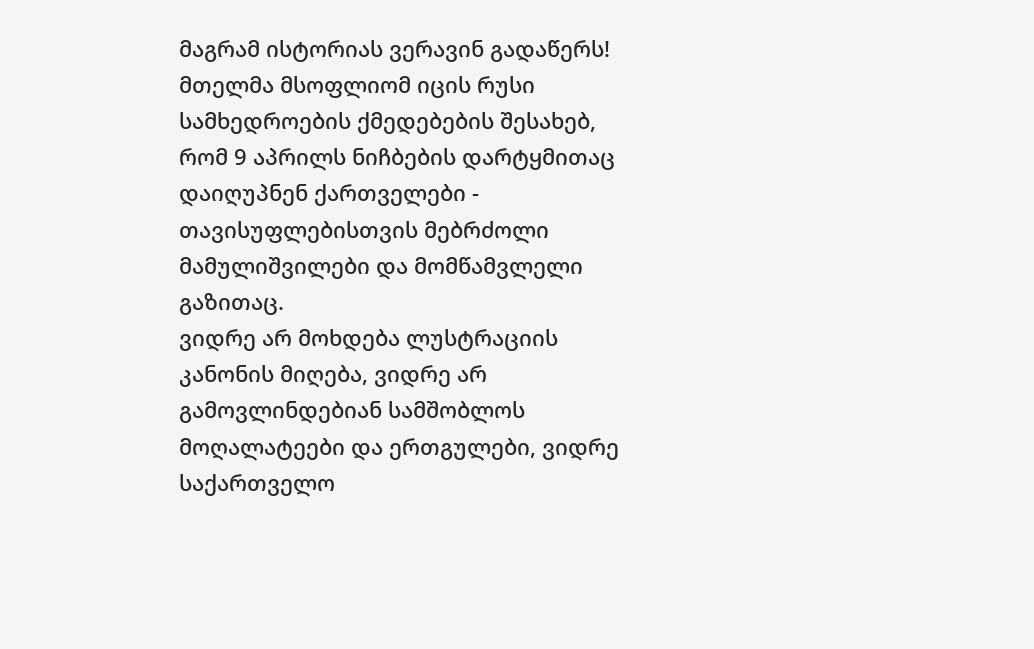მაგრამ ისტორიას ვერავინ გადაწერს! მთელმა მსოფლიომ იცის რუსი სამხედროების ქმედებების შესახებ, რომ 9 აპრილს ნიჩბების დარტყმითაც დაიღუპნენ ქართველები - თავისუფლებისთვის მებრძოლი მამულიშვილები და მომწამვლელი გაზითაც.
ვიდრე არ მოხდება ლუსტრაციის კანონის მიღება, ვიდრე არ გამოვლინდებიან სამშობლოს მოღალატეები და ერთგულები, ვიდრე საქართველო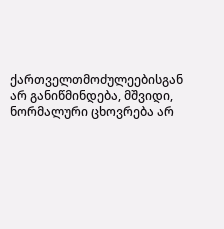ქართველთმოძულეებისგან არ განიწმინდება, მშვიდი, ნორმალური ცხოვრება არ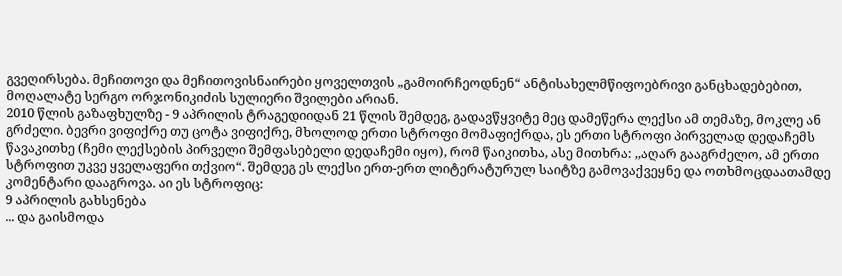გვეღირსება. მეჩითოვი და მეჩითოვისნაირები ყოველთვის „გამოირჩეოდნენ“ ანტისახელმწიფოებრივი განცხადებებით, მოღალატე სერგო ორჯონიკიძის სულიერი შვილები არიან.
2010 წლის გაზაფხულზე - 9 აპრილის ტრაგედიიდან 21 წლის შემდეგ, გადავწყვიტე მეც დამეწერა ლექსი ამ თემაზე, მოკლე ან გრძელი. ბევრი ვიფიქრე თუ ცოტა ვიფიქრე, მხოლოდ ერთი სტროფი მომაფიქრდა, ეს ერთი სტროფი პირველად დედაჩემს წავაკითხე (ჩემი ლექსების პირველი შემფასებელი დედაჩემი იყო), რომ წაიკითხა, ასე მითხრა: ,,აღარ გააგრძელო, ამ ერთი სტროფით უკვე ყველაფერი თქვიო“. შემდეგ ეს ლექსი ერთ-ერთ ლიტერატურულ საიტზე გამოვაქვეყნე და ოთხმოცდაათამდე კომენტარი დააგროვა. აი ეს სტროფიც:
9 აპრილის გახსენება
... და გაისმოდა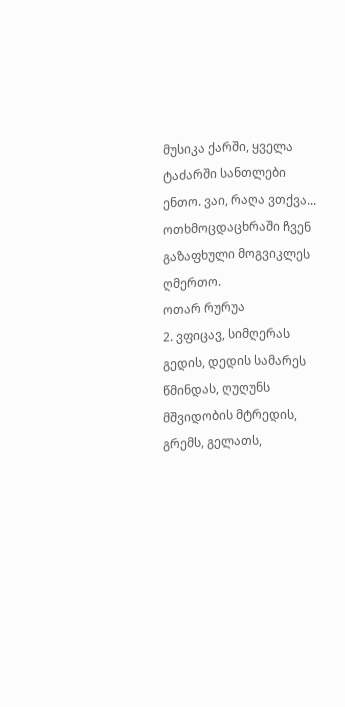მუსიკა ქარში, ყველა ტაძარში სანთლები ენთო. ვაი, რაღა ვთქვა... ოთხმოცდაცხრაში ჩვენ გაზაფხული მოგვიკლეს ღმერთო.
ოთარ რურუა
2. ვფიცავ, სიმღერას გედის, დედის სამარეს წმინდას, ღუღუნს მშვიდობის მტრედის, გრემს, გელათს,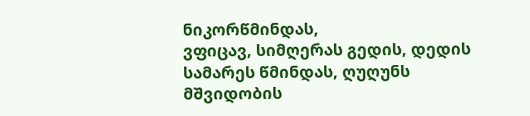ნიკორწმინდას,
ვფიცავ, სიმღერას გედის, დედის სამარეს წმინდას, ღუღუნს მშვიდობის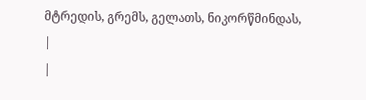მტრედის, გრემს, გელათს, ნიკორწმინდას,
|
|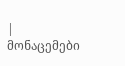| მონაცემები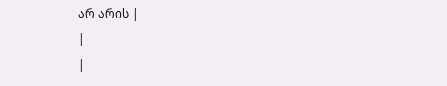არ არის |
|
|